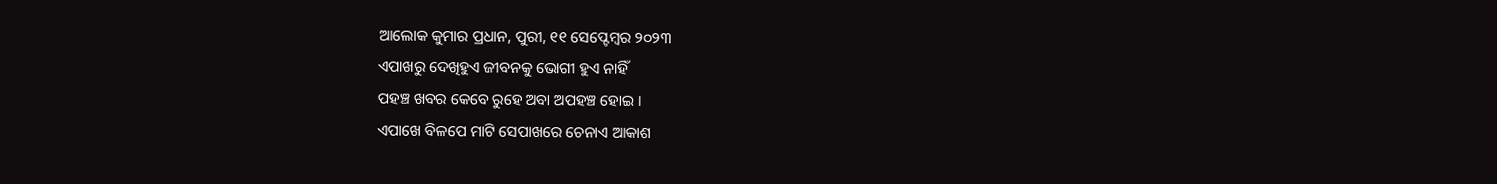ଆଲୋକ କୁମାର ପ୍ରଧାନ, ପୁରୀ, ୧୧ ସେପ୍ଟେମ୍ବର ୨୦୨୩
ଏପାଖରୁ ଦେଖିହୁଏ ଜୀବନକୁ ଭୋଗୀ ହୁଏ ନାହିଁ
ପହଞ୍ଚ ଖବର କେବେ ରୁହେ ଅବା ଅପହଞ୍ଚ ହୋଇ ।
ଏପାଖେ ବିଳପେ ମାଟି ସେପାଖରେ ଚେନାଏ ଆକାଶ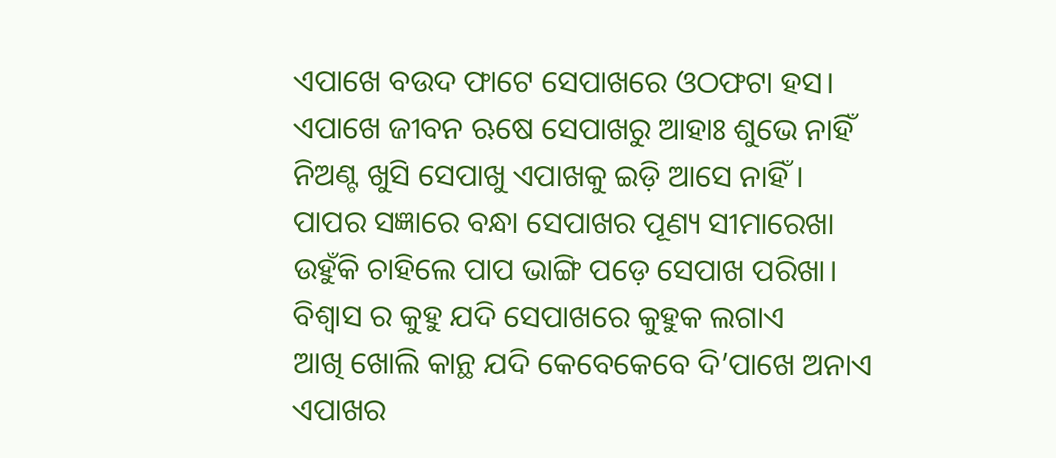ଏପାଖେ ବଉଦ ଫାଟେ ସେପାଖରେ ଓଠଫଟା ହସ।
ଏପାଖେ ଜୀବନ ଋଷେ ସେପାଖରୁ ଆହାଃ ଶୁଭେ ନାହିଁ
ନିଅଣ୍ଟ ଖୁସି ସେପାଖୁ ଏପାଖକୁ ଇଡ଼ି ଆସେ ନାହିଁ ।
ପାପର ସଜ୍ଞାରେ ବନ୍ଧା ସେପାଖର ପୂଣ୍ୟ ସୀମାରେଖା
ଉହୁଁକି ଚାହିଲେ ପାପ ଭାଙ୍ଗି ପଡ଼େ ସେପାଖ ପରିଖା।
ବିଶ୍ବାସ ର କୁହୁ ଯଦି ସେପାଖରେ କୁହୁକ ଲଗାଏ
ଆଖି ଖୋଲି କାନ୍ଥ ଯଦି କେବେକେବେ ଦି’ପାଖେ ଅନାଏ
ଏପାଖର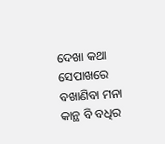ଦେଖା କଥା ସେପାଖରେ ବଖାଣିବା ମନା
କାନ୍ଥ ବି ବଧିର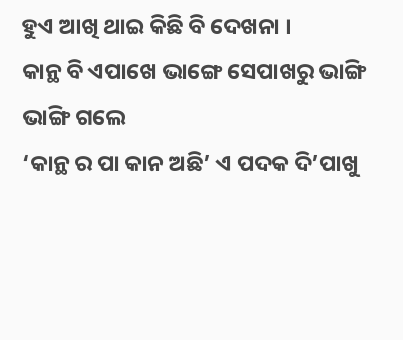ହୁଏ ଆଖି ଥାଇ କିଛି ବି ଦେଖନା ।
କାନ୍ଥ ବି ଏପାଖେ ଭାଙ୍ଗେ ସେପାଖରୁ ଭାଙ୍ଗି ଭାଙ୍ଗି ଗଲେ
‘କାନ୍ଥ ର ପା କାନ ଅଛି’ ଏ ପଦକ ଦି’ପାଖୁ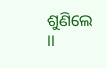ଶୁଣିଲେ ।।